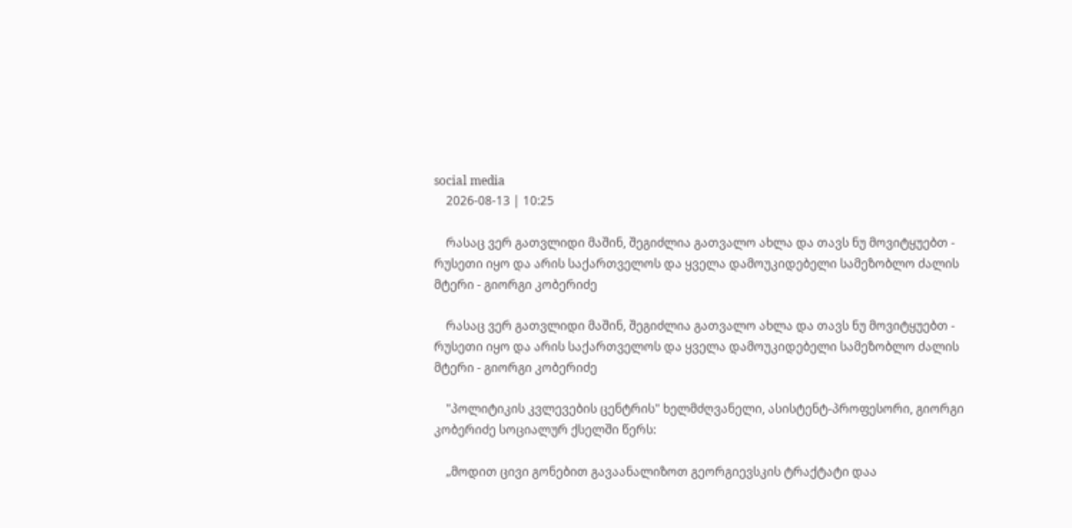social media
    2026-08-13 | 10:25

    რასაც ვერ გათვლიდი მაშინ, შეგიძლია გათვალო ახლა და თავს ნუ მოვიტყუებთ - რუსეთი იყო და არის საქართველოს და ყველა დამოუკიდებელი სამეზობლო ძალის მტერი - გიორგი კობერიძე

    რასაც ვერ გათვლიდი მაშინ, შეგიძლია გათვალო ახლა და თავს ნუ მოვიტყუებთ - რუსეთი იყო და არის საქართველოს და ყველა დამოუკიდებელი სამეზობლო ძალის მტერი - გიორგი კობერიძე

    "პოლიტიკის კვლევების ცენტრის" ხელმძღვანელი, ასისტენტ-პროფესორი, გიორგი კობერიძე სოციალურ ქსელში წერს:

    „მოდით ცივი გონებით გავაანალიზოთ გეორგიევსკის ტრაქტატი დაა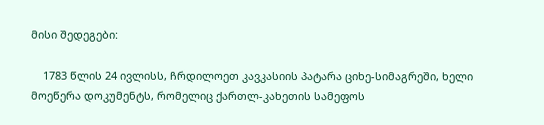მისი შედეგები:

    1783 წლის 24 ივლისს, ჩრდილოეთ კავკასიის პატარა ციხე-სიმაგრეში, ხელი მოეწერა დოკუმენტს, რომელიც ქართლ-კახეთის სამეფოს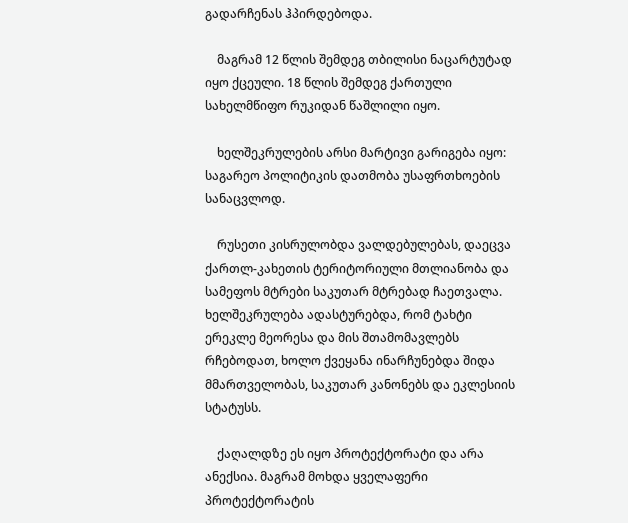გადარჩენას ჰპირდებოდა.

    მაგრამ 12 წლის შემდეგ თბილისი ნაცარტუტად იყო ქცეული. 18 წლის შემდეგ ქართული სახელმწიფო რუკიდან წაშლილი იყო.

    ხელშეკრულების არსი მარტივი გარიგება იყო: საგარეო პოლიტიკის დათმობა უსაფრთხოების სანაცვლოდ.

    რუსეთი კისრულობდა ვალდებულებას, დაეცვა ქართლ-კახეთის ტერიტორიული მთლიანობა და სამეფოს მტრები საკუთარ მტრებად ჩაეთვალა. ხელშეკრულება ადასტურებდა, რომ ტახტი ერეკლე მეორესა და მის შთამომავლებს რჩებოდათ, ხოლო ქვეყანა ინარჩუნებდა შიდა მმართველობას, საკუთარ კანონებს და ეკლესიის სტატუსს.

    ქაღალდზე ეს იყო პროტექტორატი და არა ანექსია. მაგრამ მოხდა ყველაფერი პროტექტორატის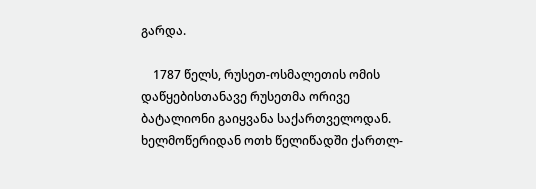გარდა.

    1787 წელს, რუსეთ-ოსმალეთის ომის დაწყებისთანავე რუსეთმა ორივე ბატალიონი გაიყვანა საქართველოდან. ხელმოწერიდან ოთხ წელიწადში ქართლ-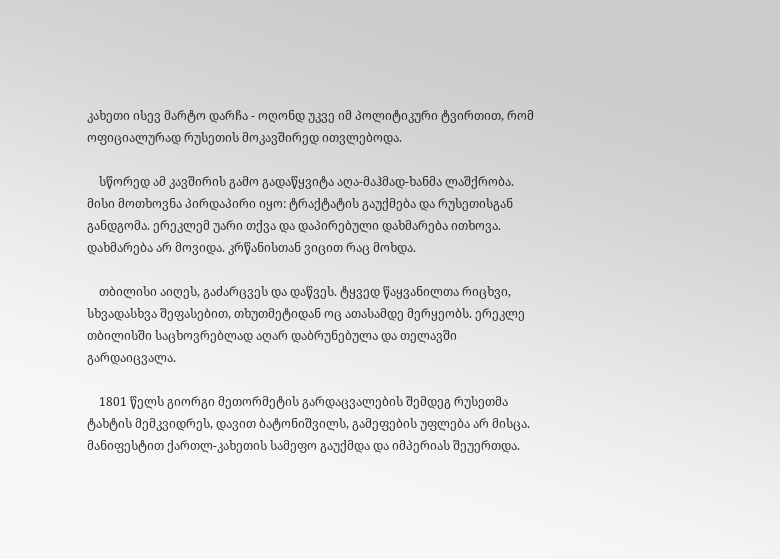კახეთი ისევ მარტო დარჩა - ოღონდ უკვე იმ პოლიტიკური ტვირთით, რომ ოფიციალურად რუსეთის მოკავშირედ ითვლებოდა.

    სწორედ ამ კავშირის გამო გადაწყვიტა აღა-მაჰმად-ხანმა ლაშქრობა. მისი მოთხოვნა პირდაპირი იყო: ტრაქტატის გაუქმება და რუსეთისგან განდგომა. ერეკლემ უარი თქვა და დაპირებული დახმარება ითხოვა. დახმარება არ მოვიდა. კრწანისთან ვიცით რაც მოხდა.

    თბილისი აიღეს, გაძარცვეს და დაწვეს. ტყვედ წაყვანილთა რიცხვი, სხვადასხვა შეფასებით, თხუთმეტიდან ოც ათასამდე მერყეობს. ერეკლე თბილისში საცხოვრებლად აღარ დაბრუნებულა და თელავში გარდაიცვალა.

    1801 წელს გიორგი მეთორმეტის გარდაცვალების შემდეგ რუსეთმა ტახტის მემკვიდრეს, დავით ბატონიშვილს, გამეფების უფლება არ მისცა. მანიფესტით ქართლ-კახეთის სამეფო გაუქმდა და იმპერიას შეუერთდა.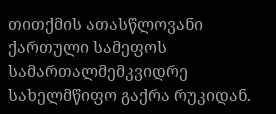თითქმის ათასწლოვანი ქართული სამეფოს სამართალმემკვიდრე სახელმწიფო გაქრა რუკიდან.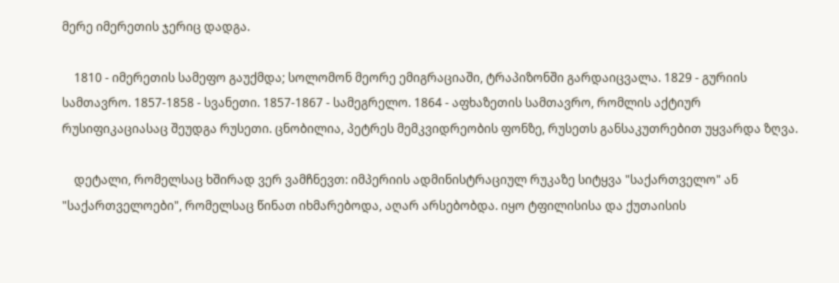მერე იმერეთის ჯერიც დადგა.

    1810 - იმერეთის სამეფო გაუქმდა; სოლომონ მეორე ემიგრაციაში, ტრაპიზონში გარდაიცვალა. 1829 - გურიის სამთავრო. 1857-1858 - სვანეთი. 1857-1867 - სამეგრელო. 1864 - აფხაზეთის სამთავრო, რომლის აქტიურ რუსიფიკაციასაც შეუდგა რუსეთი. ცნობილია, პეტრეს მემკვიდრეობის ფონზე, რუსეთს განსაკუთრებით უყვარდა ზღვა.

    დეტალი, რომელსაც ხშირად ვერ ვამჩნევთ: იმპერიის ადმინისტრაციულ რუკაზე სიტყვა "საქართველო" ან "საქართველოები", რომელსაც წინათ იხმარებოდა, აღარ არსებობდა. იყო ტფილისისა და ქუთაისის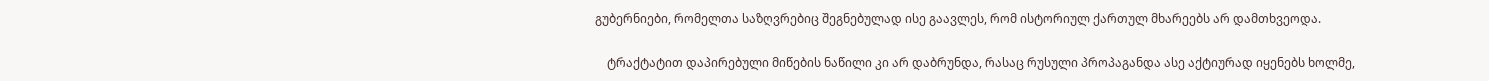გუბერნიები, რომელთა საზღვრებიც შეგნებულად ისე გაავლეს, რომ ისტორიულ ქართულ მხარეებს არ დამთხვეოდა.

    ტრაქტატით დაპირებული მიწების ნაწილი კი არ დაბრუნდა, რასაც რუსული პროპაგანდა ასე აქტიურად იყენებს ხოლმე,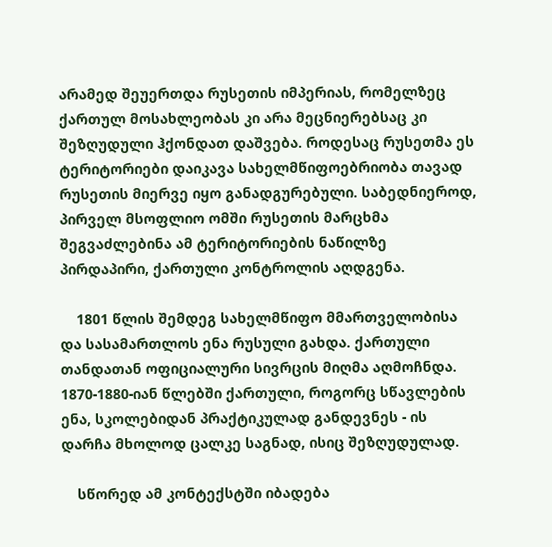არამედ შეუერთდა რუსეთის იმპერიას, რომელზეც ქართულ მოსახლეობას კი არა მეცნიერებსაც კი შეზღუდული ჰქონდათ დაშვება. როდესაც რუსეთმა ეს ტერიტორიები დაიკავა სახელმწიფოებრიობა თავად რუსეთის მიერვე იყო განადგურებული. საბედნიეროდ, პირველ მსოფლიო ომში რუსეთის მარცხმა შეგვაძლებინა ამ ტერიტორიების ნაწილზე პირდაპირი, ქართული კონტროლის აღდგენა.

    1801 წლის შემდეგ სახელმწიფო მმართველობისა და სასამართლოს ენა რუსული გახდა. ქართული თანდათან ოფიციალური სივრცის მიღმა აღმოჩნდა. 1870-1880-იან წლებში ქართული, როგორც სწავლების ენა, სკოლებიდან პრაქტიკულად განდევნეს - ის დარჩა მხოლოდ ცალკე საგნად, ისიც შეზღუდულად.

    სწორედ ამ კონტექსტში იბადება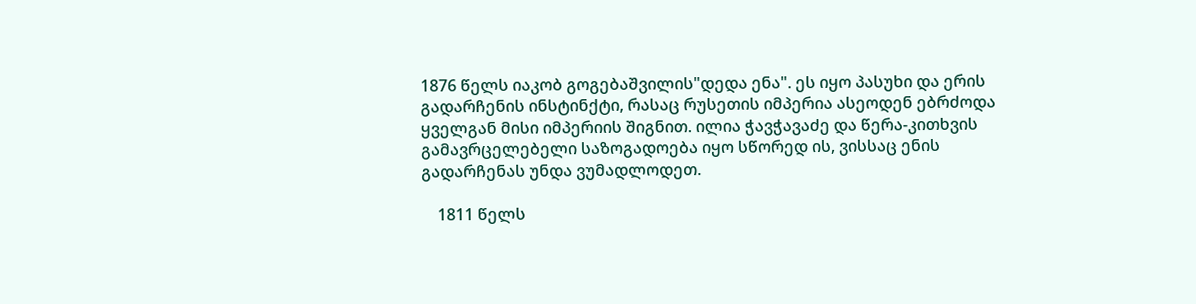1876 წელს იაკობ გოგებაშვილის"დედა ენა". ეს იყო პასუხი და ერის გადარჩენის ინსტინქტი, რასაც რუსეთის იმპერია ასეოდენ ებრძოდა ყველგან მისი იმპერიის შიგნით. ილია ჭავჭავაძე და წერა-კითხვის გამავრცელებელი საზოგადოება იყო სწორედ ის, ვისსაც ენის გადარჩენას უნდა ვუმადლოდეთ.

    1811 წელს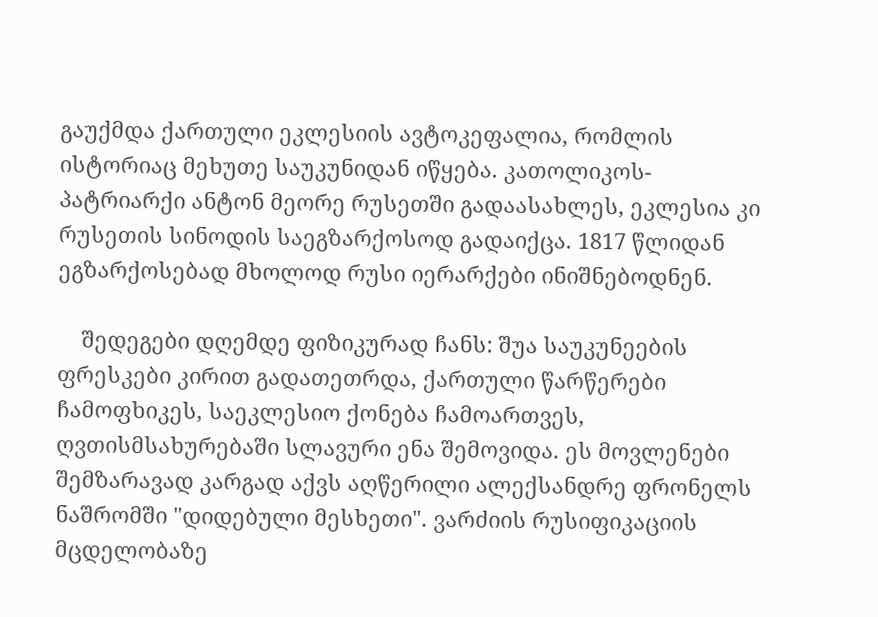გაუქმდა ქართული ეკლესიის ავტოკეფალია, რომლის ისტორიაც მეხუთე საუკუნიდან იწყება. კათოლიკოს-პატრიარქი ანტონ მეორე რუსეთში გადაასახლეს, ეკლესია კი რუსეთის სინოდის საეგზარქოსოდ გადაიქცა. 1817 წლიდან ეგზარქოსებად მხოლოდ რუსი იერარქები ინიშნებოდნენ.

    შედეგები დღემდე ფიზიკურად ჩანს: შუა საუკუნეების ფრესკები კირით გადათეთრდა, ქართული წარწერები ჩამოფხიკეს, საეკლესიო ქონება ჩამოართვეს, ღვთისმსახურებაში სლავური ენა შემოვიდა. ეს მოვლენები შემზარავად კარგად აქვს აღწერილი ალექსანდრე ფრონელს ნაშრომში "დიდებული მესხეთი". ვარძიის რუსიფიკაციის მცდელობაზე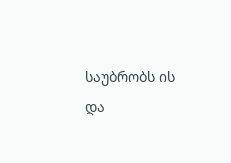საუბრობს ის და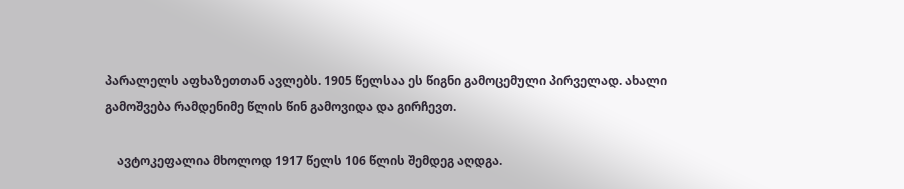პარალელს აფხაზეთთან ავლებს. 1905 წელსაა ეს წიგნი გამოცემული პირველად. ახალი გამოშვება რამდენიმე წლის წინ გამოვიდა და გირჩევთ.

    ავტოკეფალია მხოლოდ 1917 წელს 106 წლის შემდეგ აღდგა.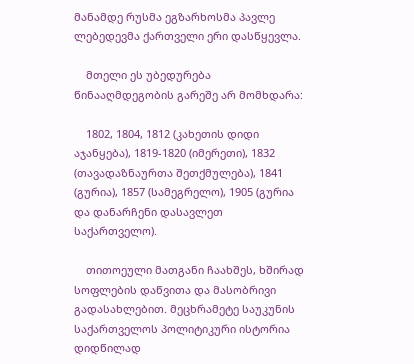მანამდე რუსმა ეგზარხოსმა პავლე ლებედევმა ქართველი ერი დასწყევლა.

    მთელი ეს უბედურება წინააღმდეგობის გარეშე არ მომხდარა:

    1802, 1804, 1812 (კახეთის დიდი აჯანყება), 1819-1820 (იმერეთი), 1832 (თავადაზნაურთა შეთქმულება), 1841 (გურია), 1857 (სამეგრელო), 1905 (გურია და დანარჩენი დასავლეთ საქართველო).

    თითოეული მათგანი ჩაახშეს, ხშირად სოფლების დაწვითა და მასობრივი გადასახლებით. მეცხრამეტე საუკუნის საქართველოს პოლიტიკური ისტორია დიდწილად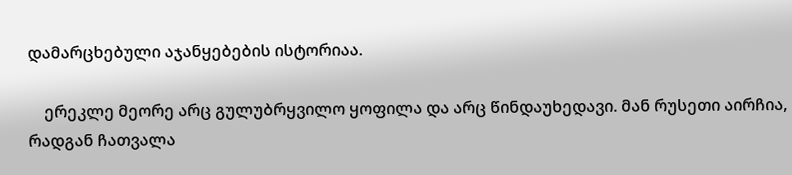დამარცხებული აჯანყებების ისტორიაა.

    ერეკლე მეორე არც გულუბრყვილო ყოფილა და არც წინდაუხედავი. მან რუსეთი აირჩია, რადგან ჩათვალა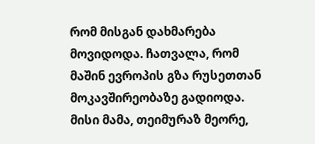რომ მისგან დახმარება მოვიდოდა. ჩათვალა, რომ მაშინ ევროპის გზა რუსეთთან მოკავშირეობაზე გადიოდა. მისი მამა, თეიმურაზ მეორე,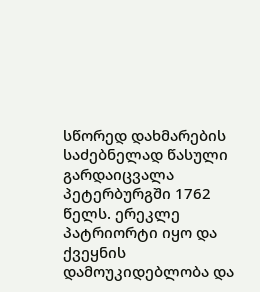სწორედ დახმარების საძებნელად წასული გარდაიცვალა პეტერბურგში 1762 წელს. ერეკლე პატრიორტი იყო და ქვეყნის დამოუკიდებლობა და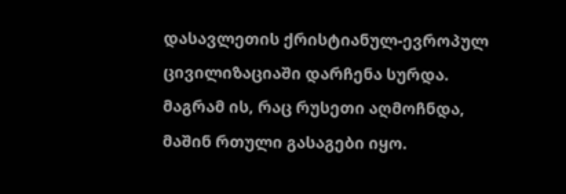დასავლეთის ქრისტიანულ-ევროპულ ცივილიზაციაში დარჩენა სურდა. მაგრამ ის, რაც რუსეთი აღმოჩნდა, მაშინ რთული გასაგები იყო.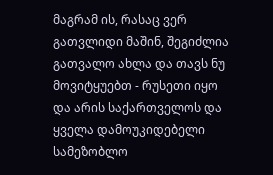მაგრამ ის, რასაც ვერ გათვლიდი მაშინ, შეგიძლია გათვალო ახლა და თავს ნუ მოვიტყუებთ - რუსეთი იყო და არის საქართველოს და ყველა დამოუკიდებელი სამეზობლო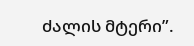ძალის მტერი”.